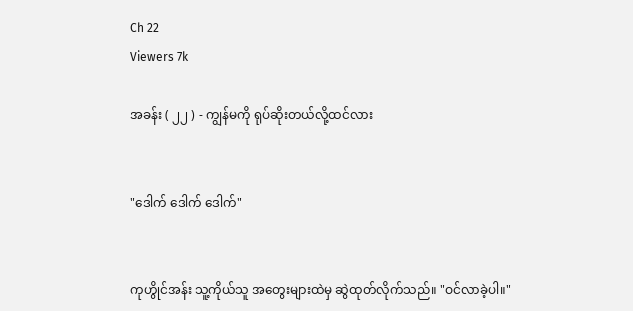Ch 22
Viewers 7k

အခန်း ( ၂၂ ) - ကျွန်မကို ရုပ်ဆိုးတယ်လို့ထင်လား


"ဒေါက် ဒေါက် ဒေါက်"


ကုဟွိုင်အန်း သူ့ကိုယ်သူ အတွေးများထဲမှ ဆွဲထုတ်လိုက်သည်။ "ဝင်လာခဲ့ပါ။"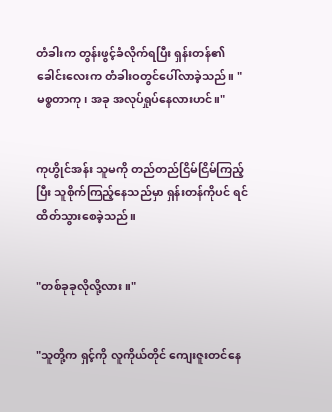တံခါးက တွန်းဖွင့်ခံလိုက်ရပြီး ရှန်းတန်၏ ခေါင်းလေးက တံခါးဝတွင်ပေါ်လာခဲ့သည်။ "မစ္စတာကု၊ အခု အလုပ်ရှုပ်နေလားဟင်။"


ကုဟွိုင်အန်း သူမကို တည်တည်ငြိမ်ငြိမ်ကြည့်ပြီး သူစိုက်ကြည့်နေသည်မှာ ရှန်းတန်ကိုပင် ရင်ထိတ်သွားစေခဲ့သည်။


"တစ်ခုခုလိုလို့လား။"


"သူတို့က ရှင့်ကို လူကိုယ်တိုင် ကျေးဇူးတင်နေ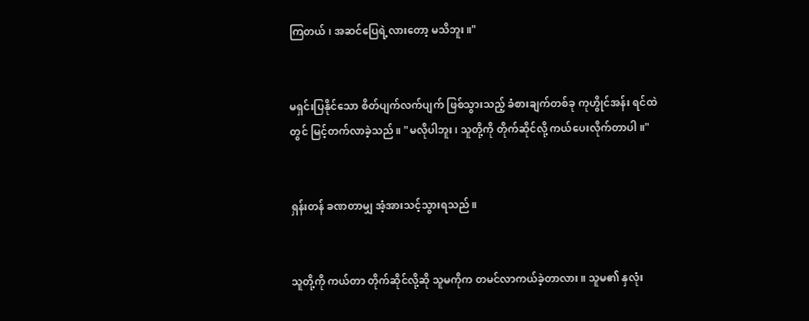ကြတယ်၊ အဆင်ပြေရဲ့လားတော့ မသိဘူး။"


မရှင်းပြနိုင်သော စိတ်ပျက်လက်ပျက် ဖြစ်သွားသည့် ခံစားချက်တစ်ခု ကုဟွိုင်အန်း ရင်ထဲတွင် မြင့်တက်လာခဲ့သည်။ "မလိုပါဘူး၊ သူတို့ကို တိုက်ဆိုင်လို့ ကယ်ပေးလိုက်တာပါ။"


ရှန်းတန် ခဏတာမျှ အံ့အားသင့်သွားရသည်။


သူတို့ကို ကယ်တာ တိုက်ဆိုင်လို့ဆို သူမကိုက တမင်လာကယ်ခဲ့တာလား။ သူမ၏ နှလုံး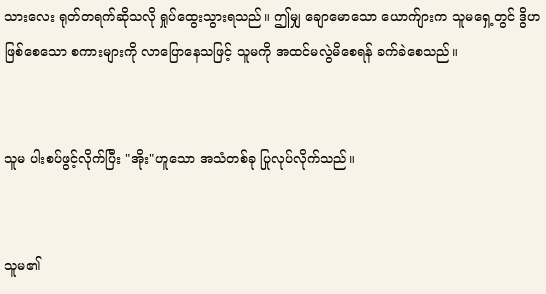သားလေး ရုတ်တရက်ဆိုသလို ရှုပ်ထွေးသွားရသည်။ ဤမျှ ချောမောသော ယောက်ျားက သူမရှေ့တွင် ဒွိဟဖြစ်စေသော စကားများကို လာပြောနေသဖြင့် သူမကို အထင်မလွဲမိစေရန် ခက်ခဲစေသည်။


သူမ ပါးစပ်ဖွင့်လိုက်ပြီး "အိုး"ဟူသော အသံတစ်ခု ပြုလုပ်လိုက်သည်။


သူမ၏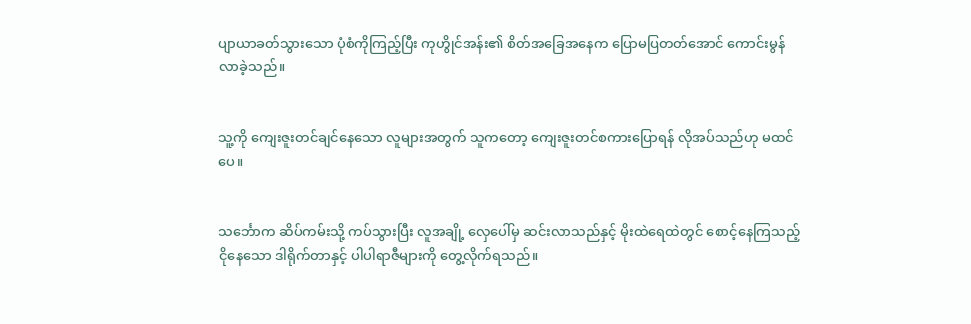ပျာယာခတ်သွားသော ပုံစံကိုကြည့်ပြီး ကုဟွိုင်အန်း၏ စိတ်အခြေအနေက ပြောမပြတတ်အောင် ကောင်းမွန်လာခဲ့သည်။


သူ့ကို ကျေးဇူးတင်ချင်နေသော လူများအတွက် သူကတော့ ကျေးဇူးတင်စကားပြောရန် လိုအပ်သည်ဟု မထင်ပေ။


သင်္ဘောက ဆိပ်ကမ်းသို့ ကပ်သွားပြီး လူအချို့ လှေပေါ်မှ ဆင်းလာသည်နှင့် မိုးထဲရေထဲတွင် စောင့်နေကြသည့် ငိုနေသော ဒါရိုက်တာနှင့် ပါပါရာဇီများကို တွေ့လိုက်ရသည်။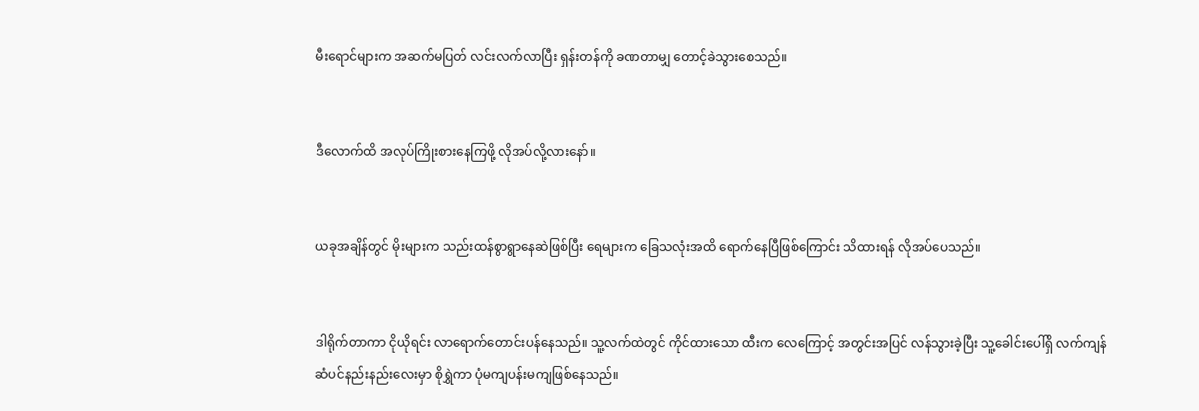မီးရောင်များက အဆက်မပြတ် လင်းလက်လာပြီး ရှန်းတန်ကို ခဏတာမျှ တောင့်ခဲသွားစေသည်။


ဒီလောက်ထိ အလုပ်ကြိုးစားနေကြဖို့ လိုအပ်လို့လားနော်။


ယခုအချိန်တွင် မိုးများက သည်းထန်စွာရွာနေဆဲဖြစ်ပြီး ရေများက ခြေသလုံးအထိ ရောက်နေပြီဖြစ်ကြောင်း သိထားရန် လိုအပ်ပေသည်။


ဒါရိုက်တာကာ ငိုယိုရင်း လာရောက်တောင်းပန်နေသည်။ သူ့လက်ထဲတွင် ကိုင်ထားသော ထီးက လေကြောင့် အတွင်းအပြင် လန်သွားခဲ့ပြီး သူ့ခေါင်းပေါ်ရှိ လက်ကျန်ဆံပင်နည်းနည်းလေးမှာ စိုရွှဲကာ ပုံမကျပန်းမကျဖြစ်နေသည်။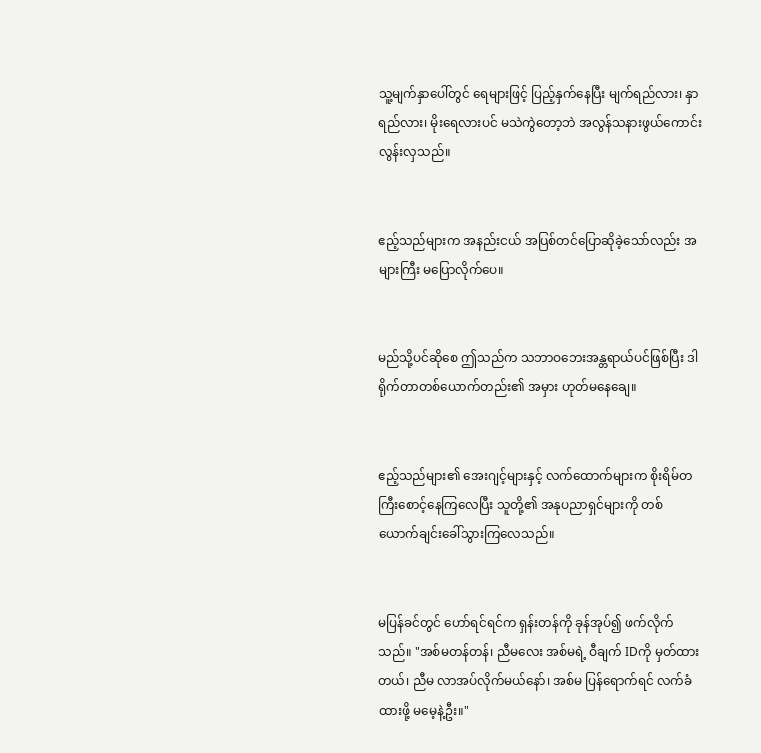သူ့မျက်နှာပေါ်တွင် ရေများဖြင့် ပြည့်နှက်နေပြီး မျက်ရည်လား၊ နှာရည်လား၊ မိုး‌ရေလားပင် မသဲကွဲတော့ဘဲ အလွန်သနားဖွယ်ကောင်းလွန်းလှသည်။


ဧည့်သည်များက အနည်းငယ် အပြစ်တင်ပြောဆိုခဲ့သော်လည်း အများကြီး မပြောလိုက်ပေ။


မည်သို့ပင်ဆိုစေ ဤသည်က သဘာဝဘေးအန္တရာယ်ပင်ဖြစ်ပြီး ဒါရိုက်တာတစ်ယောက်တည်း၏ အမှား ဟုတ်မနေချေ။


ဧည့်သည်များ၏ အေးဂျင့်များနှင့် လက်ထောက်များက စိုးရိမ်တကြီးစောင့်နေကြလေပြီး သူတို့၏ အနုပညာရှင်များကို တစ်ယောက်ချင်းခေါ်သွားကြလေသည်။


မပြန်ခင်တွင် ဟော်ရင်ရင်က ရှန်းတန်ကို ခုန်အုပ်၍ ဖက်လိုက်သည်။ "အစ်မတန်တန်၊ ညီမလေး အစ်မရဲ့ ဝီချက် IDကို မှတ်ထားတယ်၊ ညီမ လာအပ်လိုက်မယ်နော်၊ အစ်မ ပြန်ရောက်ရင် လက်ခံထားဖို့ မမေ့နဲ့ဦး။"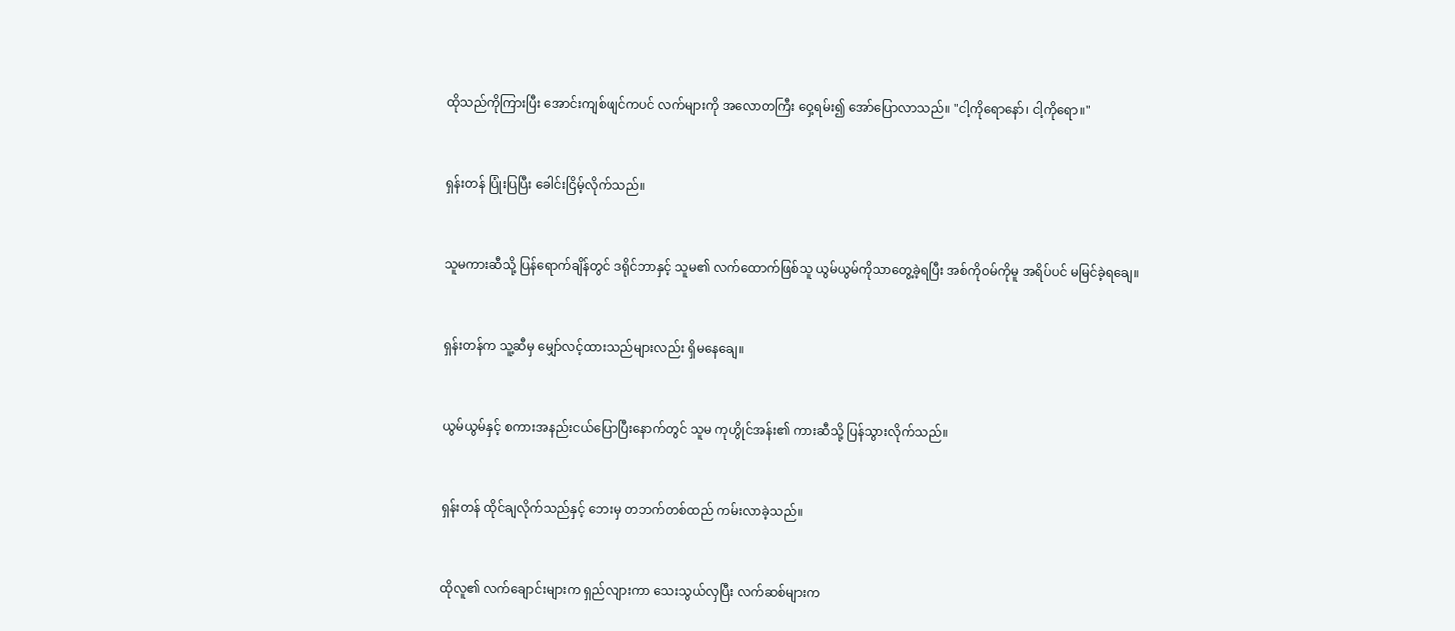ထိုသည်ကိုကြားပြီး အောင်းကျစ်ဖျင်ကပင် လက်များကို အလောတကြီး ဝှေ့ရမ်း၍ အော်ပြောလာသည်။ "ငါ့ကိုရောနော်၊ ငါ့ကိုရော။"


ရှန်းတန် ပြုံးပြပြီး ခေါင်းငြိမ့်လိုက်သည်။


သူမကားဆီသို့ ပြန်ရောက်ချိန်တွင် ဒရိုင်ဘာနှင့် သူမ၏ လက်ထောက်ဖြစ်သူ ယွမ်ယွမ်ကိုသာတွေ့ခဲ့ရပြီး အစ်ကိုဝမ်ကိုမူ အရိပ်ပင် မမြင်ခဲ့ရချေ။


ရှန်းတန်က သူ့ဆီမှ မျှော်လင့်ထားသည်များလည်း ရှိမနေချေ။


ယွမ်ယွမ်နှင့် စကားအနည်းငယ်ပြောပြီးနောက်တွင် သူမ ကုဟွိုင်အန်း၏ ကားဆီသို့ ပြန်သွားလိုက်သည်။


ရှန်းတန် ထိုင်ချလိုက်သည်နှင့် ဘေးမှ တဘက်တစ်ထည် ကမ်းလာခဲ့သည်။


ထိုလူ၏ လက်ချောင်းများက ရှည်လျားကာ သေးသွယ်လှပြီး လက်ဆစ်များက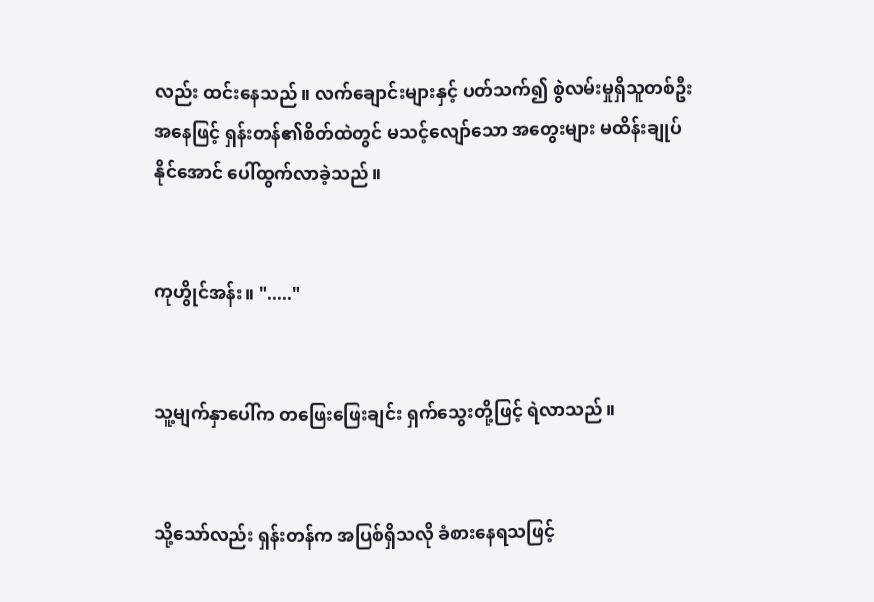လည်း ထင်းနေသည်။ လက်ချောင်းများနှင့် ပတ်သက်၍ စွဲလမ်းမှုရှိသူတစ်ဦးအနေဖြင့် ရှန်းတန်၏စိတ်ထဲတွင် မသင့်လျော်သော အတွေးများ မထိန်းချုပ်နိုင်အောင် ပေါ်ထွက်လာခဲ့သည်။


ကုဟွိုင်အန်း။ "....."


သူ့မျက်နှာပေါ်က တဖြေးဖြေးချင်း ရှက်သွေးတို့ဖြင့် ရဲလာသည်။


သို့သော်လည်း ရှန်းတန်က အပြစ်ရှိသလို ခံစားနေရသဖြင့်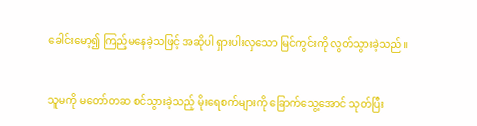ခေါင်းမော့၍ ကြည့်မနေခဲ့သဖြင့် အဆိုပါ ရှားပါးလှသော မြင်ကွင်းကို လွတ်သွားခဲ့သည်။


သူမကို မတော်တဆ စင်သွားခဲ့သည့် မိုးရေစက်များကို ခြောက်သွေ့အောင် သုတ်ပြီး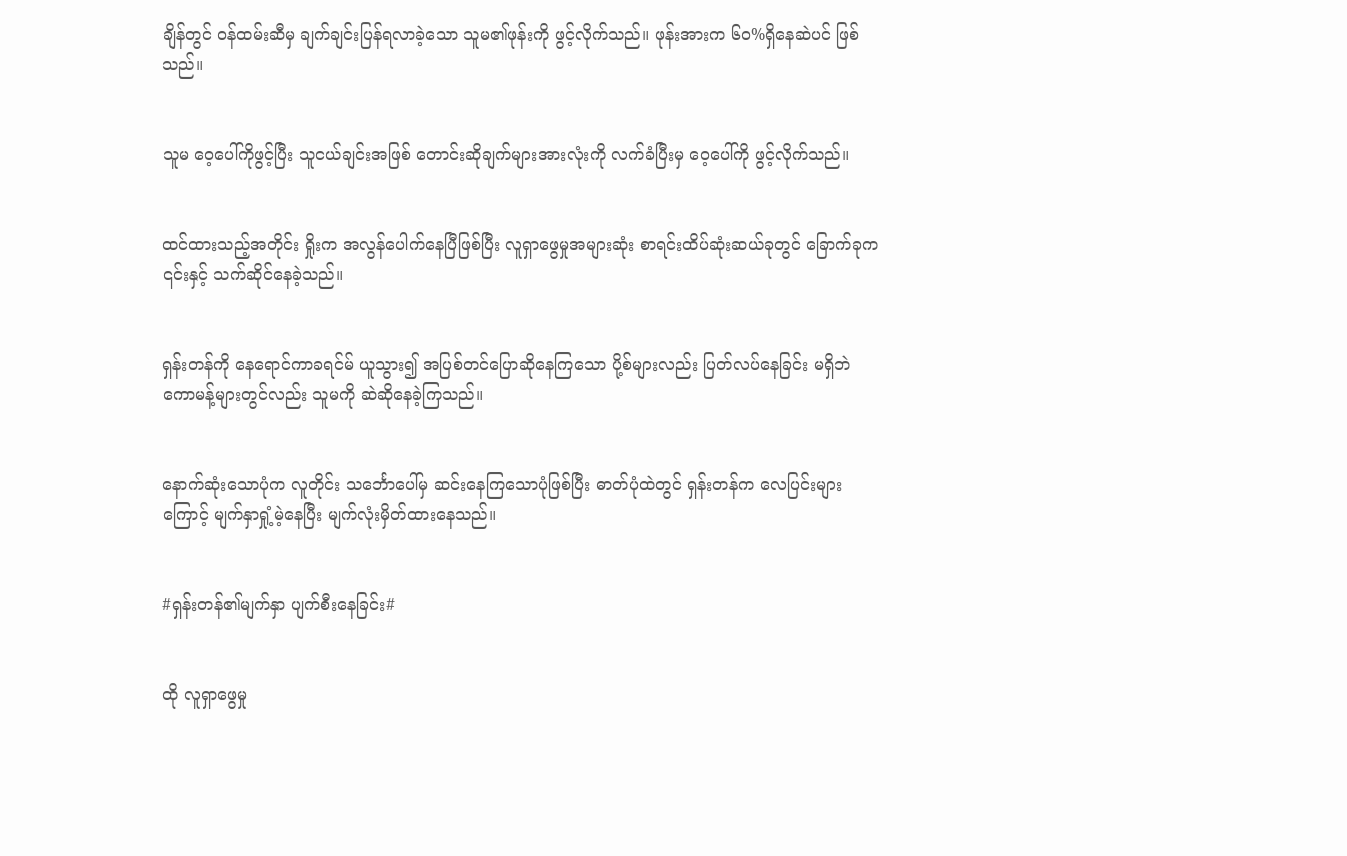ချိန်တွင် ဝန်ထမ်းဆီမှ ချက်ချင်းပြန်ရလာခဲ့သော သူမ၏ဖုန်းကို ဖွင့်လိုက်သည်။ ဖုန်းအားက ၆၀%ရှိနေဆဲပင် ဖြစ်သည်။


သူမ ဝေ့ပေါ်ကိုဖွင့်ပြီး သူငယ်ချင်းအဖြစ် တောင်းဆိုချက်များအားလုံးကို လက်ခံပြီးမှ ဝေ့ပေါ်ကို ဖွင့်လိုက်သည်။


ထင်ထားသည့်အတိုင်း ရှိုးက အလွန်ပေါက်နေပြီဖြစ်ပြီး လူရှာဖွေမှုအများဆုံး စာရင်းထိပ်ဆုံးဆယ်ခုတွင် ခြောက်ခုက ၎င်းနှင့် သက်ဆိုင်နေခဲ့သည်။


ရှန်းတန်ကို နေရောင်ကာခရင်မ် ယူသွား၍ အပြစ်တင်ပြောဆိုနေကြသော ပို့စ်များလည်း ပြတ်လပ်နေခြင်း မရှိဘဲ ကောမန့်များတွင်လည်း သူမကို ဆဲဆိုနေခဲ့ကြသည်။


နောက်ဆုံးသောပုံက လူတိုင်း သင်္ဘောပေါ်မှ ဆင်းနေကြသောပုံဖြစ်ပြီး ဓာတ်ပုံထဲတွင် ရှန်းတန်က လေပြင်းများကြောင့် မျက်နှာရှုံ့မဲ့နေပြီး မျက်လုံးမှိတ်ထားနေသည်။


#ရှန်းတန်၏မျက်နှာ ပျက်စီးနေခြင်း#


ထို လူရှာဖွေမှု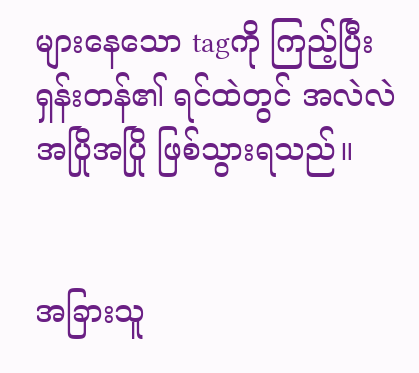များနေသော tagကို ကြည့်ပြီး ရှန်းတန်၏ ရင်ထဲတွင် အလဲလဲ အပြိုအပြို ဖြစ်သွားရသည်။


အခြားသူ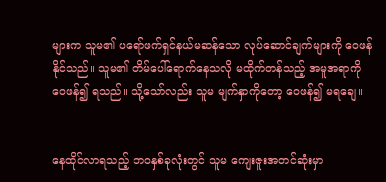များက သူမ၏ ပရော်ဖက်ရှင်နယ်မဆန်သော လုပ်ဆောင်ချက်များကို ဝေဖန်နိုင်သည်။ သူမ၏ တိမ်ပေါ်ရောက်နေသလို မထိုက်တန်သည့် အမူအရာကို ဝေဖန်၍ ရသည်။ သို့သော်လည်း သူမ မျက်နှာကိုတော့ ဝေဖန်၍ မရချေ။


နေထိုင်လာရသည့် ဘဝနှစ်ခုလုံးတွင် သူမ ကျေးဇူးအတင်ဆုံးမှာ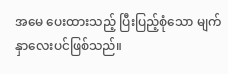အမေ ပေးထားသည့် ပြီးပြည့်စုံသော မျက်နှာလေးပင်ဖြစ်သည်။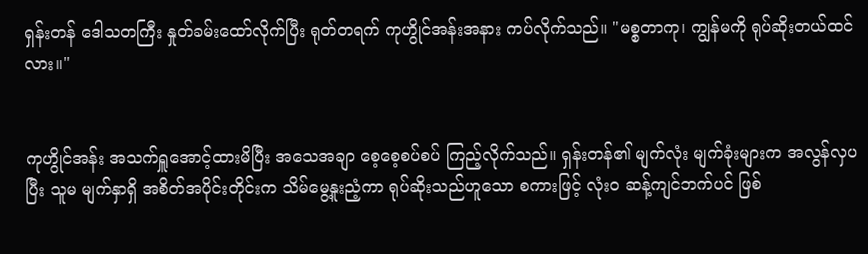ရှန်းတန် ဒေါသတကြီး နှုတ်ခမ်းထော်လိုက်ပြီး ရုတ်တရက် ကုဟွိုင်အန်းအနား ကပ်လိုက်သည်။ "မစ္စတာကု၊ ကျွန်မကို ရုပ်ဆိုးတယ်ထင်လား။"


ကုဟွိုင်အန်း အသက်ရှူအောင့်ထားမိပြီး အသေအချာ စေ့စေ့စပ်စပ် ကြည့်လိုက်သည်။ ရှန်းတန်၏ မျက်လုံး မျက်ခုံးများက အလွန်လှပပြီး သူမ မျက်နှာရှိ အစိတ်အပိုင်းတိုင်းက သိမ်မွေ့နူးညံ့ကာ ရုပ်ဆိုးသည်ဟူသော စကားဖြင့် လုံးဝ ဆန့်ကျင်ဘက်ပင် ဖြစ်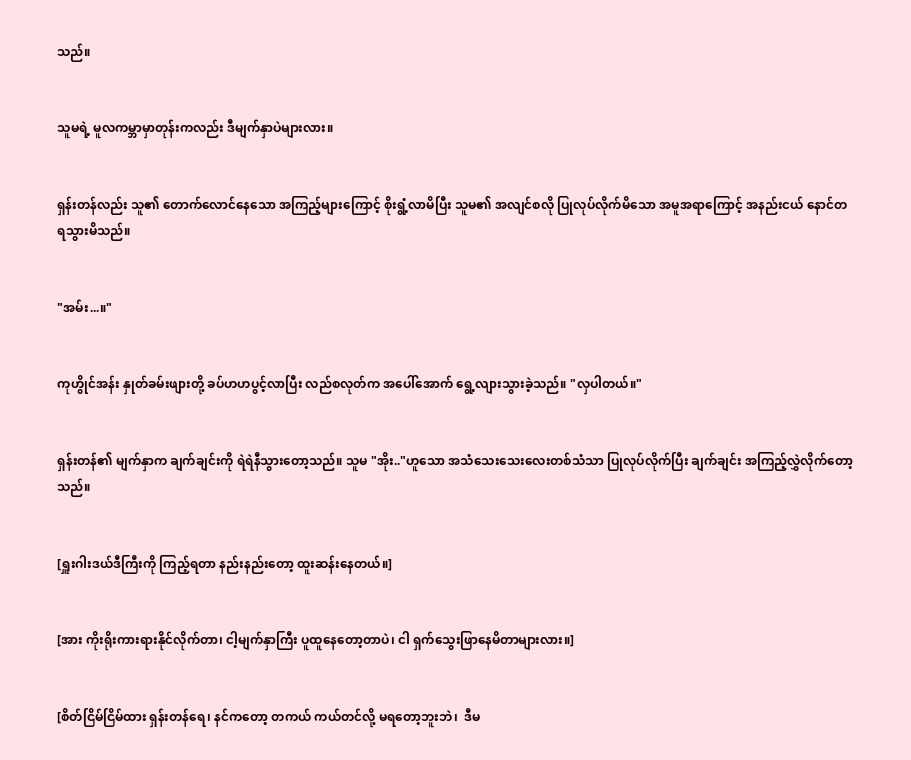သည်။


သူမရဲ့ မူလကမ္ဘာမှာတုန်းကလည်း ဒီမျက်နှာပဲများလား။


ရှန်းတန်လည်း သူ၏ တောက်လောင်နေသော အကြည့်များကြောင့် စိုးရွံ့လာမိပြီး သူမ၏ အလျင်စလို ပြုလုပ်လိုက်မိသော အမူအရာကြောင့် အနည်းငယ် နောင်တရသွားမိသည်။


"အမ်း...။"


ကုဟွိုင်အန်း နှုတ်ခမ်းဖျားတို့ ခပ်ဟဟပွင့်လာပြီး လည်စလုတ်က အပေါ်အောက် ရွေ့လျားသွားခဲ့သည်။ "လှပါတယ်။"


ရှန်းတန်၏ မျက်နှာက ချက်ချင်းကို ရဲရဲနီသွားတော့သည်။ သူမ "အိုး.."ဟူသော အသံသေးသေးလေးတစ်သံသာ ပြုလုပ်လိုက်ပြီး ချက်ချင်း အကြည့်လွှဲလိုက်တော့သည်။


[ရှူးဂါးဒယ်ဒီကြီးကို ကြည့်ရတာ နည်းနည်းတော့ ထူးဆန်းနေတယ်။]


[အား ကိုးရိုးကားရားနိုင်လိုက်တာ၊ ငါ့မျက်နှာကြီး ပူထူနေတော့တာပဲ၊ ငါ ရှက်သွေးဖြာနေမိတာများလား။]


[စိတ်ငြိမ်ငြိမ်ထား ရှန်းတန်ရေ၊ နင်ကတော့ တကယ် ကယ်တင်လို့ မရတော့ဘူးဘဲ၊  ဒီမ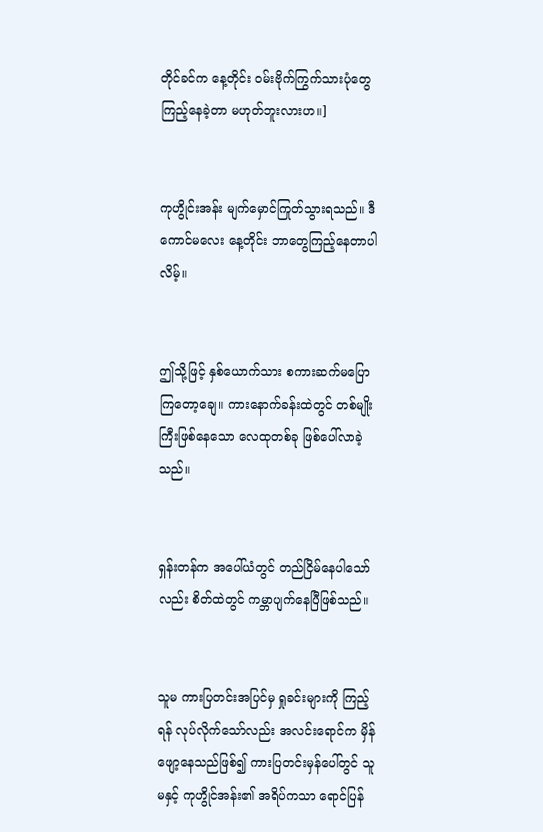တိုင်ခင်က နေ့တိုင်း ဝမ်းဗိုက်ကြွက်သားပုံတွေ ကြည့်နေခဲ့တာ မဟုတ်ဘူးလားဟ။]


ကုဟွိုင်းအန်း မျက်မှောင်ကြုတ်သွားရသည်။ ဒီကောင်မလေး နေ့တိုင်း ဘာတွေကြည့်နေတာပါလိမ့်။


ဤသို့ဖြင့် နှစ်ယောက်သား စကားဆက်မပြောကြတော့ချေ။ ကားနောက်ခန်းထဲတွင် တစ်မျိုးကြီးဖြစ်နေသော လေထုတစ်ခု ဖြစ်ပေါ်လာခဲ့သည်။


ရှန်းတန်က အပေါ်ယံတွင် တည်ငြိမ်နေပါသော်လည်း စိတ်ထဲတွင် ကမ္ဘာပျက်နေပြီဖြစ်သည်။


သူမ ကားပြတင်းအပြင်မှ ရှုခင်းများကို ကြည့်ရန် လုပ်လိုက်သော်လည်း အလင်းရောင်က မှိန်ဖျော့နေသည်ဖြစ်၍ ကားပြတင်းမှန်ပေါ်တွင် သူမနှင့် ကုဟွိုင်အန်း၏ အရိပ်ကသာ ရောင်ပြန်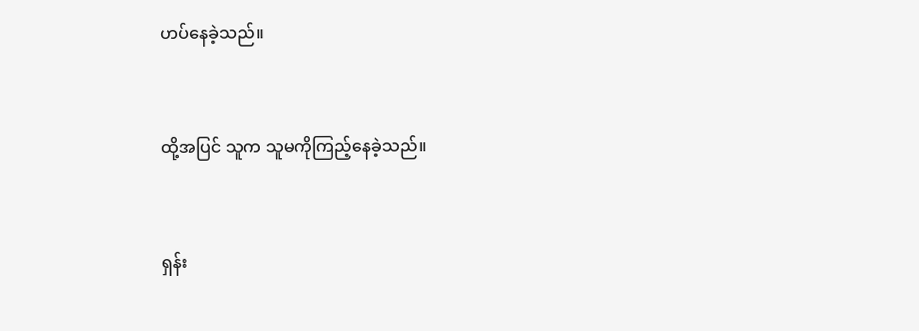ဟပ်နေခဲ့သည်။


ထို့အပြင် သူက သူမကိုကြည့်နေခဲ့သည်။


ရှန်း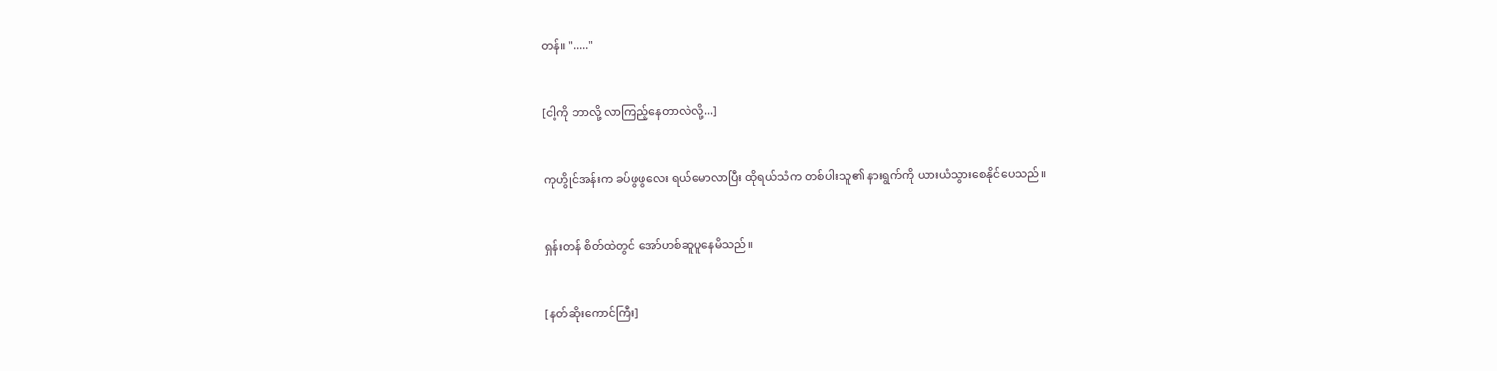တန်။ "....."


[ငါ့ကို ဘာလို့ လာကြည့်နေတာလဲလို့...]


ကုဟွိုင်အန်းက ခပ်ဖွဖွလေး ရယ်မောလာပြီး ထိုရယ်သံက တစ်ပါးသူ၏ နားရွက်ကို ယားယံသွားစေနိုင်ပေသည်။


ရှန်းတန် စိတ်ထဲတွင် အော်ဟစ်ဆူပူနေမိသည်။


[နတ်ဆိုးကောင်ကြီး]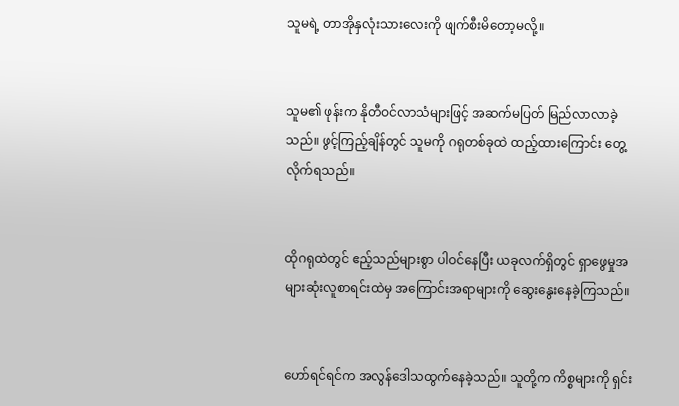သူမရဲ့ တာအိုနှလုံးသားလေးကို ဖျက်စီးမိတော့မလို့။


သူမ၏ ဖုန်းက နိုတီဝင်လာသံများဖြင့် အဆက်မပြတ် မြည်လာလာခဲ့သည်။ ဖွင့်ကြည့်ချိန်တွင် သူမကို ဂရုတစ်ခုထဲ ထည့်ထားကြောင်း တွေ့လိုက်ရသည်။


ထိုဂရုထဲတွင် ဧည့်သည်များစွာ ပါဝင်နေပြီး ယခုလက်ရှိတွင် ရှာဖွေမှုအများဆုံးလူစာရင်းထဲမှ အကြောင်းအရာများကို ဆွေးနွေးနေခဲ့ကြသည်။


ဟော်ရင်ရင်က အလွန်ဒေါသထွက်နေခဲ့သည်။ သူတို့က ကိစ္စများကို ရှင်း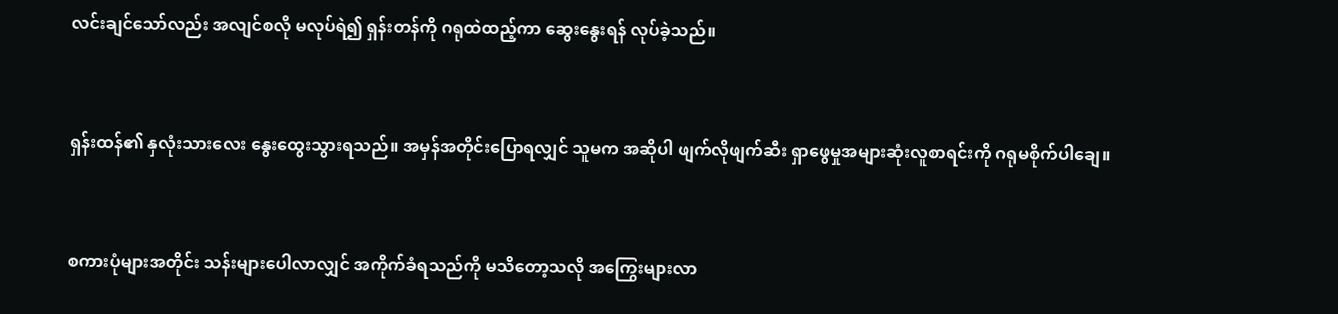လင်းချင်သော်လည်း အလျင်စလို မလုပ်ရဲ၍ ရှန်းတန်ကို ဂရုထဲထည့်ကာ ဆွေးနွေးရန် လုပ်ခဲ့သည်။


ရှန်းထန်၏ နှလုံးသားလေး နွေးထွေးသွားရသည်။ အမှန်အတိုင်းပြောရလျှင် သူမက အဆိုပါ ဖျက်လိုဖျက်ဆီး ရှာဖွေမှုအများဆုံးလူစာရင်းကို ဂရုမစိုက်ပါချေ။


စကားပုံများအတိုင်း သန်းများပေါလာလျှင် အကိုက်ခံရသည်ကို မသိတော့သလို အကြွေးများလာ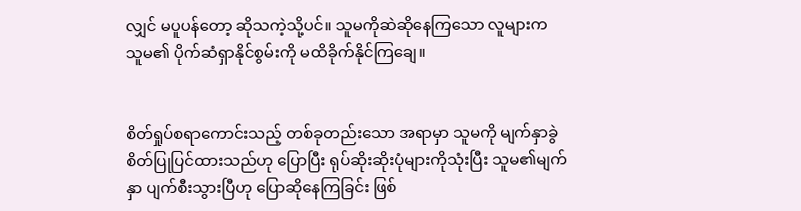လျှင် မပူပန်တော့ ဆိုသကဲ့သို့ပင်။ သူမကိုဆဲဆိုနေကြသော လူများက သူမ၏ ပိုက်ဆံရှာနိုင်စွမ်းကို မထိခိုက်နိုင်ကြချေ။


စိတ်ရှုပ်စရာကောင်းသည့် တစ်ခုတည်းသော အရာမှာ သူမကို မျက်နှာခွဲစိတ်ပြုပြင်ထားသည်ဟု ပြောပြီး ရုပ်ဆိုးဆိုးပုံများကိုသုံးပြီး သူမ၏မျက်နှာ ပျက်စီးသွားပြီဟု ပြောဆိုနေကြခြင်း ဖြစ်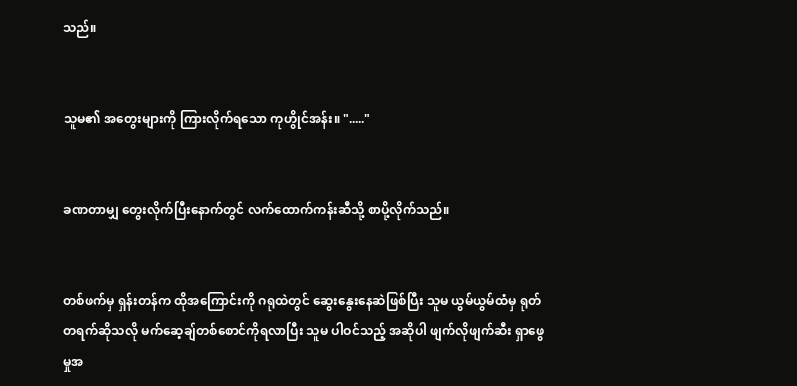သည်။


သူမ၏ အတွေးများကို ကြားလိုက်ရသော ကုဟွိုင်အန်း။ "....."


ခဏတာမျှ တွေးလိုက်ပြီးနောက်တွင် လက်ထောက်ကန်းဆီသို့ စာပို့လိုက်သည်။


တစ်ဖက်မှ ရှန်းတန်က ထိုအကြောင်းကို ဂရုထဲတွင် ဆွေးနွေးနေဆဲဖြစ်ပြီး သူမ ယွမ်ယွမ်ထံမှ ရုတ်တရက်ဆိုသလို မက်ဆေ့ချ်တစ်စောင်ကိုရလာပြီး သူမ ပါဝင်သည့် အဆိုပါ ဖျက်လိုဖျက်ဆီး ရှာဖွေမှုအ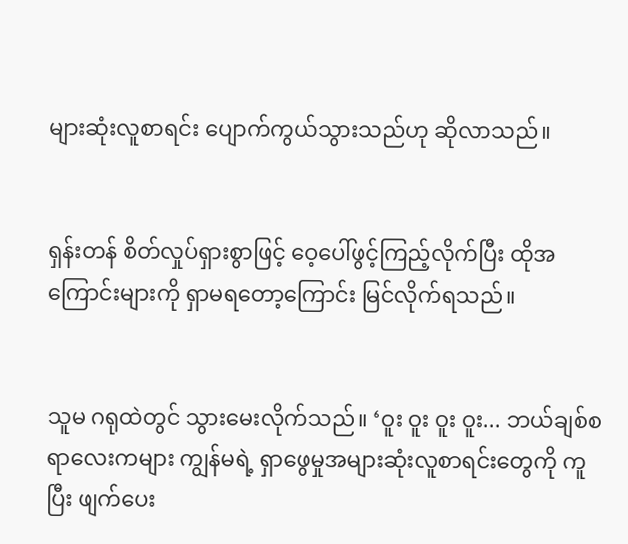များဆုံးလူစာရင်း ပျောက်ကွယ်သွားသည်ဟု ဆိုလာသည်။


ရှန်းတန် စိတ်လှုပ်ရှားစွာဖြင့် ဝေ့ပေါ်ဖွင့်ကြည့်လိုက်ပြီး ထိုအကြောင်းများကို ရှာမရတော့ကြောင်း မြင်လိုက်ရသည်။


သူမ ဂရုထဲတွင် သွားမေးလိုက်သည်။ ‘ဝူး ဝူး ဝူး ဝူး... ဘယ်ချစ်စရာလေးကများ ကျွန်မရဲ့ ရှာဖွေမှုအများဆုံးလူစာရင်းတွေကို ကူပြီး ဖျက်ပေး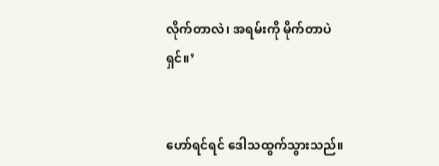လိုက်တာလဲ၊ အရမ်းကို မိုက်တာပဲရှင်။’


ဟော်ရင်ရင် ဒေါသထွက်သွားသည်။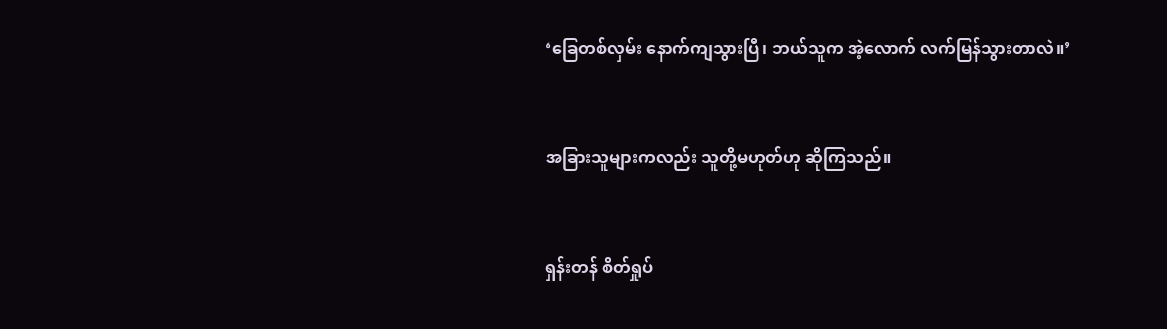‘ခြေတစ်လှမ်း နောက်ကျသွားပြီ၊ ဘယ်သူက အဲ့လောက် လက်မြန်သွားတာလဲ။’


အခြားသူများကလည်း သူတို့မဟုတ်ဟု ဆိုကြသည်။


ရှန်းတန် စိတ်ရှုပ်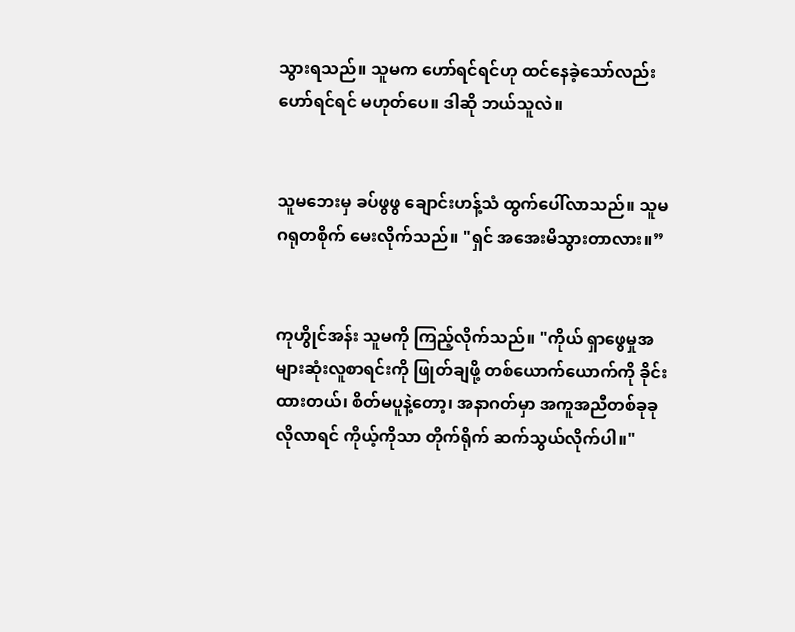သွားရသည်။ သူမက ဟော်ရင်ရင်ဟု ထင်နေခဲ့သော်လည်း ဟော်ရင်ရင် မဟုတ်ပေ။ ဒါဆို ဘယ်သူလဲ။


သူမဘေးမှ ခပ်ဖွဖွ ချောင်းဟန့်သံ ထွက်ပေါ်လာသည်။ သူမ ဂရုတစိုက် မေးလိုက်သည်။ "ရှင် အအေးမိသွားတာလား။”


ကုဟွိုင်အန်း သူမကို ကြည့်လိုက်သည်။ "ကိုယ် ရှာဖွေမှုအများဆုံးလူစာရင်းကို ဖြုတ်ချဖို့ တစ်ယောက်ယောက်ကို ခိုင်းထားတယ်၊ စိတ်မပူနဲ့တော့၊ အနာဂတ်မှာ အကူအညီတစ်ခုခုလိုလာရင် ကိုယ့်ကိုသာ တိုက်ရိုက် ဆက်သွယ်လိုက်ပါ။"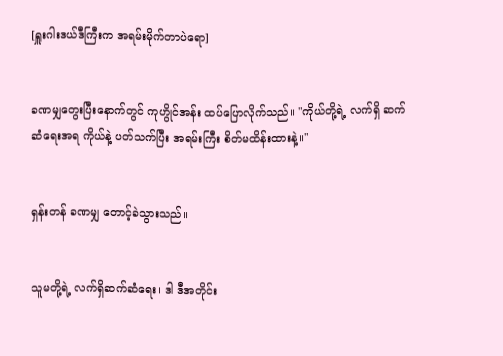[ရှူးဂါးဒယ်ဒီကြီးက အရမ်းမိုက်တာပဲရော]


ခဏမျှတွေးပြီးနောက်တွင် ကုဟွိုင်အန်း ထပ်ပြောလိုက်သည်။ "ကိုယ်တို့ရဲ့ လက်ရှိ ဆက်ဆံရေးအရ ကိုယ်နဲ့ ပတ်သက်ပြီး အရမ်းကြီး စိတ်မထိန်းထားနဲ့။"


ရှန်းတန် ခဏမျှ တောင့်ခဲသွားသည်။


သူမတို့ရဲ့ လက်ရှိဆက်ဆံရေး၊ ဒါ ဒီအတိုင်း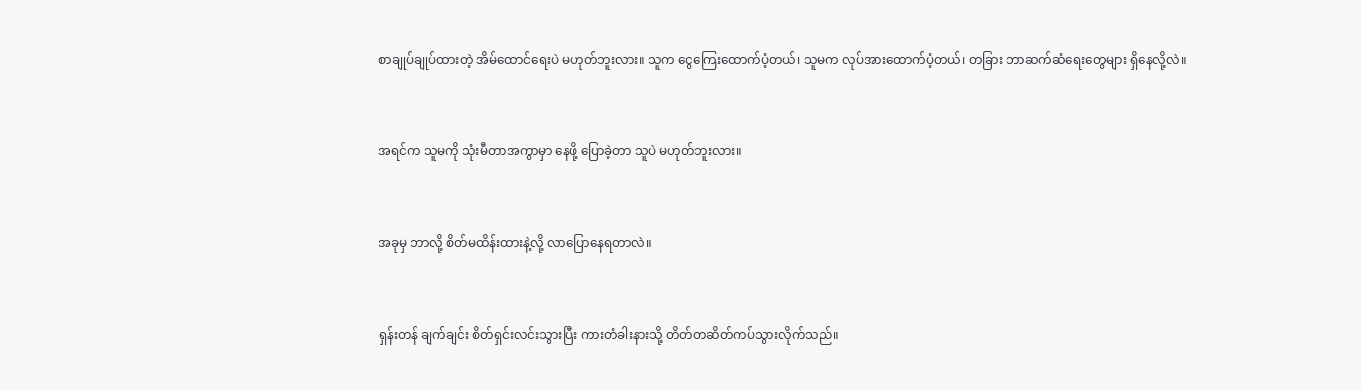စာချုပ်ချုပ်ထားတဲ့ အိမ်ထောင်ရေးပဲ မဟုတ်ဘူးလား။ သူက ငွေကြေးထောက်ပံ့တယ်၊ သူမက လုပ်အားထောက်ပံ့တယ်၊ တခြား ဘာဆက်ဆံရေးတွေများ ရှိနေလို့လဲ။


အရင်က သူမကို သုံးမီတာအကွာမှာ နေဖို့ ပြောခဲ့တာ သူပဲ မဟုတ်ဘူးလား။


အခုမှ ဘာလို့ စိတ်မထိန်းထားနဲ့လို့ လာပြောနေရတာလဲ။


ရှန်းတန် ချက်ချင်း စိတ်ရှင်းလင်းသွားပြီး ကားတံခါးနားသို့ တိတ်တဆိတ်ကပ်သွားလိုက်သည်။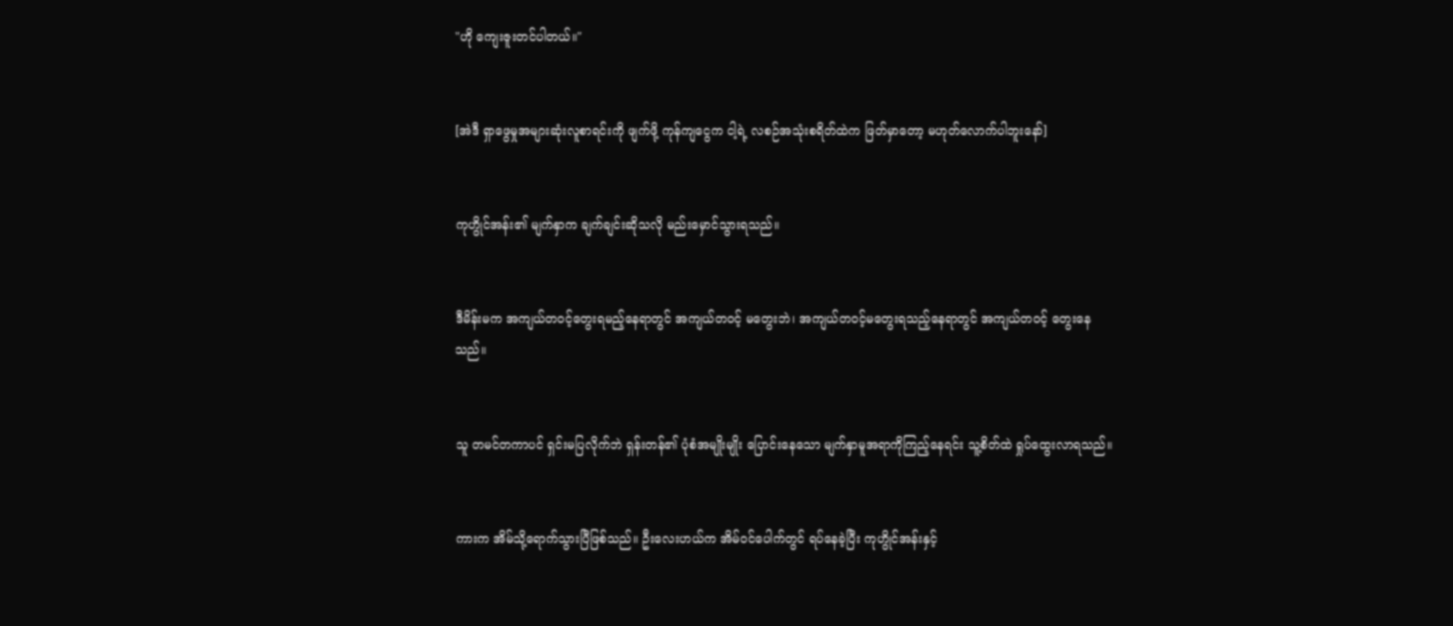"ဟို ကျေးဇူးတင်ပါတယ်။"


[အဲဒီ ရှာဖွေမှုအများဆုံးလူစာရင်းကို ဖျက်ဖို့ ကုန်ကျငွေက ငါ့ရဲ့ လစဉ်အသုံးစရိတ်ထဲက ဖြတ်မှာတော့ မဟုတ်လောက်ပါဘူးနော်]


ကုဟွိုင်အန်း၏ မျက်နှာက ချက်ချင်းဆိုသလို မည်းမှောင်သွားရသည်။


ဒီမိန်းမက အကျယ်တဝင့်တွေးရမည့်နေရာတွင် အကျယ်တဝင့် မတွေးဘဲ၊ အကျယ်တဝင့်မတွေးရသည့်နေရာတွင် အကျယ်တဝင့် တွေးနေသည်။


သူ တမင်တကာပင် ရှင်းမပြလိုက်ဘဲ ရှန်းတန်၏ ပုံစံအမျိုးမျိုး ပြောင်းနေသော မျက်နှာမူအရာကိုကြည့်နေရင်း သူ့စိတ်ထဲ ရှုပ်ထွေးလာရသည်။


ကားက အိမ်သို့ရောက်သွားပြီဖြစ်သည်။ ဦးလေးဟယ်က အိမ်ဝင်ပေါက်တွင် ရပ်နေခဲ့ပြီး ကုဟွိုင်အန်းနှင့်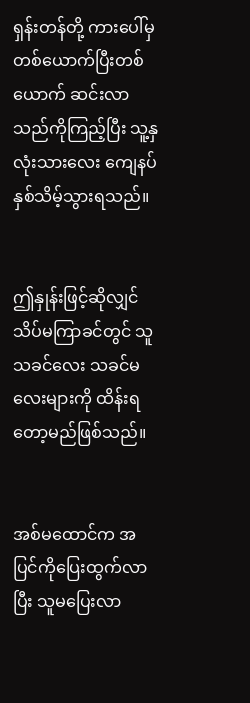ရှန်းတန်တို့ ကားပေါ်မှ တစ်ယောက်ပြီးတစ်ယောက် ဆင်းလာသည်ကိုကြည့်ပြီး သူ့နှလုံးသားလေး ကျေနပ်နှစ်သိမ့်သွားရသည်။


ဤနှုန်းဖြင့်ဆိုလျှင် သိပ်မကြာခင်တွင် သူ သခင်လေး သခင်မလေးများကို ထိန်းရတော့မည်ဖြစ်သည်။


အစ်မထောင်က အပြင်ကိုပြေးထွက်လာပြီး သူမပြေးလာ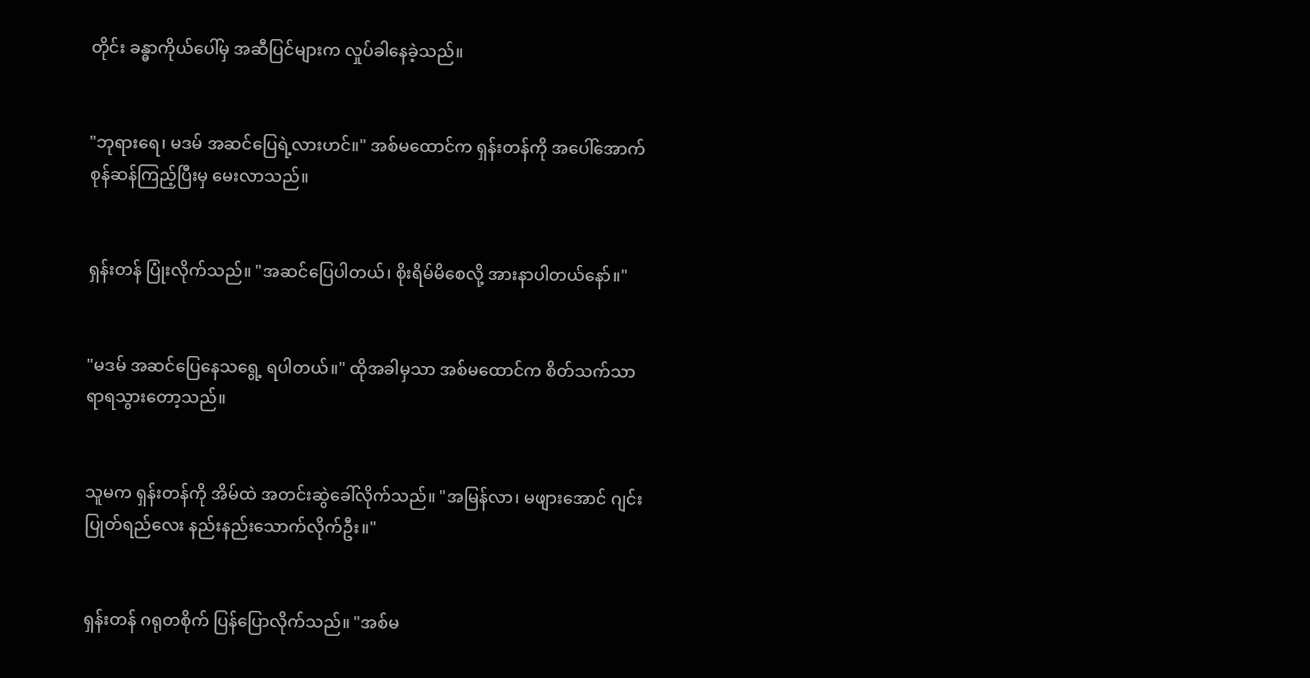တိုင်း ခန္ဓာကိုယ်ပေါ်မှ အဆီပြင်များက လှုပ်ခါနေခဲ့သည်။


"ဘုရားရေ၊ မဒမ် အဆင်ပြေရဲ့လားဟင်။" အစ်မထောင်က ရှန်းတန်ကို အပေါ်အောက် စုန်ဆန်ကြည့်ပြီးမှ မေးလာသည်။


ရှန်းတန် ပြုံးလိုက်သည်။ "အဆင်ပြေပါတယ်၊ စိုးရိမ်မိစေလို့ အားနာပါတယ်နော်။"


"မဒမ် အဆင်ပြေနေသရွေ့ ရပါတယ်။" ထိုအခါမှသာ အစ်မထောင်က စိတ်သက်သာရာရသွားတော့သည်။


သူမက ရှန်းတန်ကို အိမ်ထဲ အတင်းဆွဲခေါ်လိုက်သည်။ "အမြန်လာ၊ မဖျားအောင် ဂျင်းပြုတ်ရည်လေး နည်းနည်းသောက်လိုက်ဦး။"


ရှန်းတန် ဂရုတစိုက် ပြန်ပြောလိုက်သည်။ "အစ်မ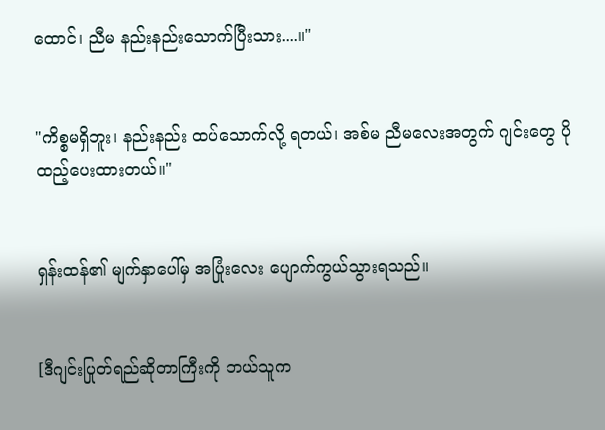ထောင်၊ ညီမ နည်းနည်းသောက်ပြီးသား....။"


"ကိစ္စမရှိဘူး၊ နည်းနည်း ထပ်သောက်လို့ ရတယ်၊ အစ်မ ညီမလေးအတွက် ဂျင်းတွေ ပိုထည့်ပေးထားတယ်။"


ရှန်းထန်၏ မျက်နှာပေါ်မှ အပြုံးလေး ပျောက်ကွယ်သွားရသည်။


[ဒီဂျင်းပြုတ်ရည်ဆိုတာကြီးကို ဘယ်သူက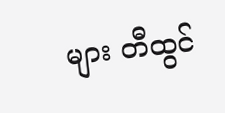များ တီထွင်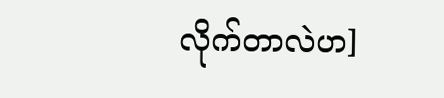လိုက်တာလဲဟ]